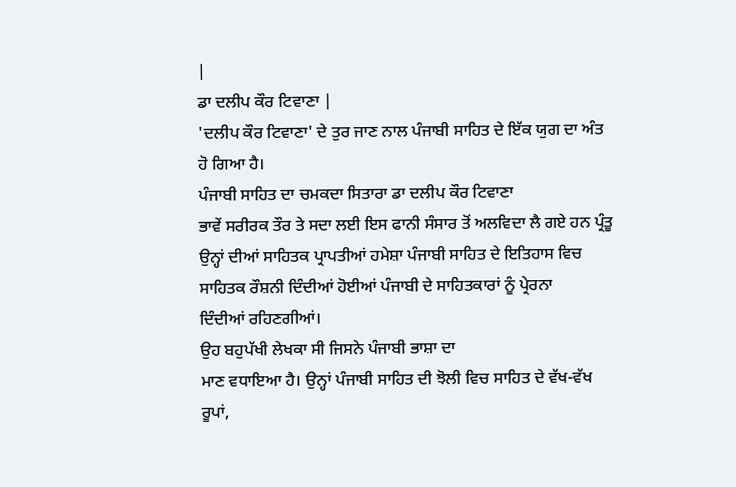|
ਡਾ ਦਲੀਪ ਕੌਰ ਟਿਵਾਣਾ |
'ਦਲੀਪ ਕੌਰ ਟਿਵਾਣਾ' ਦੇ ਤੁਰ ਜਾਣ ਨਾਲ ਪੰਜਾਬੀ ਸਾਹਿਤ ਦੇ ਇੱਕ ਯੁਗ ਦਾ ਅੰਤ
ਹੋ ਗਿਆ ਹੈ।
ਪੰਜਾਬੀ ਸਾਹਿਤ ਦਾ ਚਮਕਦਾ ਸਿਤਾਰਾ ਡਾ ਦਲੀਪ ਕੌਰ ਟਿਵਾਣਾ
ਭਾਵੇਂ ਸਰੀਰਕ ਤੌਰ ਤੇ ਸਦਾ ਲਈ ਇਸ ਫਾਨੀ ਸੰਸਾਰ ਤੋਂ ਅਲਵਿਦਾ ਲੈ ਗਏ ਹਨ ਪ੍ਰੰਤੂ
ਉਨ੍ਹਾਂ ਦੀਆਂ ਸਾਹਿਤਕ ਪ੍ਰਾਪਤੀਆਂ ਹਮੇਸ਼ਾ ਪੰਜਾਬੀ ਸਾਹਿਤ ਦੇ ਇਤਿਹਾਸ ਵਿਚ
ਸਾਹਿਤਕ ਰੌਸ਼ਨੀ ਦਿੰਦੀਆਂ ਹੋਈਆਂ ਪੰਜਾਬੀ ਦੇ ਸਾਹਿਤਕਾਰਾਂ ਨੂੰ ਪ੍ਰੇਰਨਾ
ਦਿੰਦੀਆਂ ਰਹਿਣਗੀਆਂ।
ਉਹ ਬਹੁਪੱਖੀ ਲੇਖਕਾ ਸੀ ਜਿਸਨੇ ਪੰਜਾਬੀ ਭਾਸ਼ਾ ਦਾ
ਮਾਣ ਵਧਾਇਆ ਹੈ। ਉਨ੍ਹਾਂ ਪੰਜਾਬੀ ਸਾਹਿਤ ਦੀ ਝੋਲੀ ਵਿਚ ਸਾਹਿਤ ਦੇ ਵੱਖ-ਵੱਖ
ਰੂਪਾਂ,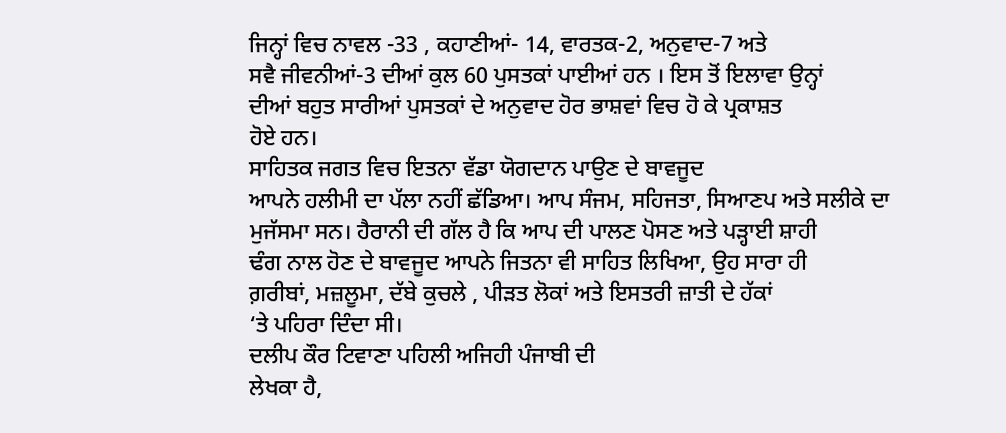ਜਿਨ੍ਹਾਂ ਵਿਚ ਨਾਵਲ -33 , ਕਹਾਣੀਆਂ- 14, ਵਾਰਤਕ-2, ਅਨੁਵਾਦ-7 ਅਤੇ
ਸਵੈ ਜੀਵਨੀਆਂ-3 ਦੀਆਂ ਕੁਲ 60 ਪੁਸਤਕਾਂ ਪਾਈਆਂ ਹਨ । ਇਸ ਤੋਂ ਇਲਾਵਾ ਉਨ੍ਹਾਂ
ਦੀਆਂ ਬਹੁਤ ਸਾਰੀਆਂ ਪੁਸਤਕਾਂ ਦੇ ਅਨੁਵਾਦ ਹੋਰ ਭਾਸ਼ਵਾਂ ਵਿਚ ਹੋ ਕੇ ਪ੍ਰਕਾਸ਼ਤ
ਹੋਏ ਹਨ।
ਸਾਹਿਤਕ ਜਗਤ ਵਿਚ ਇਤਨਾ ਵੱਡਾ ਯੋਗਦਾਨ ਪਾਉਣ ਦੇ ਬਾਵਜੂਦ
ਆਪਨੇ ਹਲੀਮੀ ਦਾ ਪੱਲਾ ਨਹੀਂ ਛੱਡਿਆ। ਆਪ ਸੰਜਮ, ਸਹਿਜਤਾ, ਸਿਆਣਪ ਅਤੇ ਸਲੀਕੇ ਦਾ
ਮੁਜੱਸਮਾ ਸਨ। ਹੈਰਾਨੀ ਦੀ ਗੱਲ ਹੈ ਕਿ ਆਪ ਦੀ ਪਾਲਣ ਪੋਸਣ ਅਤੇ ਪੜ੍ਹਾਈ ਸ਼ਾਹੀ
ਢੰਗ ਨਾਲ ਹੋਣ ਦੇ ਬਾਵਜੂਦ ਆਪਨੇ ਜਿਤਨਾ ਵੀ ਸਾਹਿਤ ਲਿਖਿਆ, ਉਹ ਸਾਰਾ ਹੀ
ਗ਼ਰੀਬਾਂ, ਮਜ਼ਲੂਮਾ, ਦੱਬੇ ਕੁਚਲੇ , ਪੀੜਤ ਲੋਕਾਂ ਅਤੇ ਇਸਤਰੀ ਜ਼ਾਤੀ ਦੇ ਹੱਕਾਂ
‘ਤੇ ਪਹਿਰਾ ਦਿੰਦਾ ਸੀ।
ਦਲੀਪ ਕੌਰ ਟਿਵਾਣਾ ਪਹਿਲੀ ਅਜਿਹੀ ਪੰਜਾਬੀ ਦੀ
ਲੇਖਕਾ ਹੈ,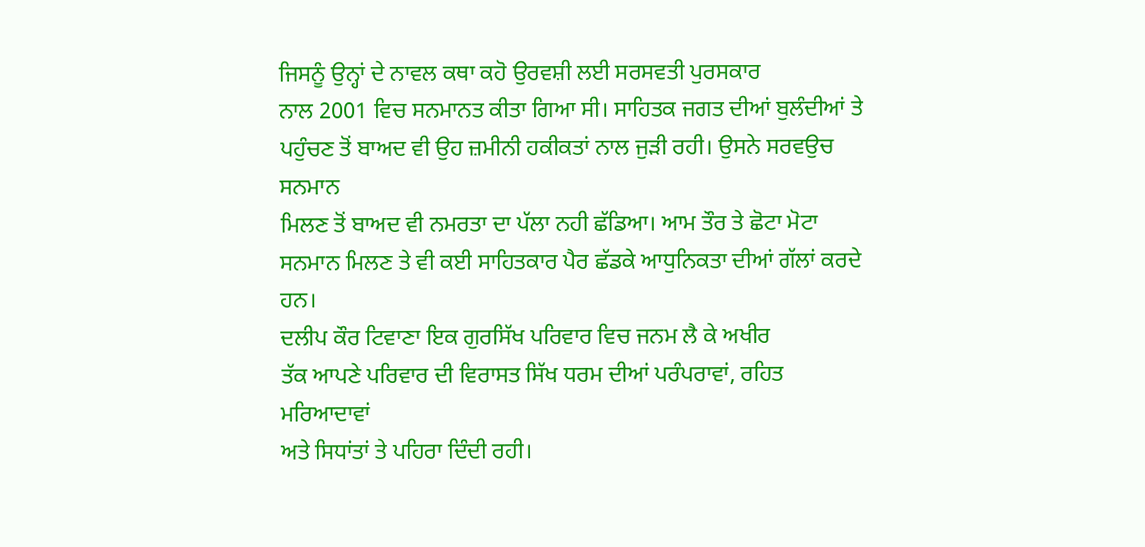ਜਿਸਨੂੰ ਉਨ੍ਹਾਂ ਦੇ ਨਾਵਲ ਕਥਾ ਕਹੋ ਉਰਵਸ਼ੀ ਲਈ ਸਰਸਵਤੀ ਪੁਰਸਕਾਰ
ਨਾਲ 2001 ਵਿਚ ਸਨਮਾਨਤ ਕੀਤਾ ਗਿਆ ਸੀ। ਸਾਹਿਤਕ ਜਗਤ ਦੀਆਂ ਬੁਲੰਦੀਆਂ ਤੇ
ਪਹੁੰਚਣ ਤੋਂ ਬਾਅਦ ਵੀ ਉਹ ਜ਼ਮੀਨੀ ਹਕੀਕਤਾਂ ਨਾਲ ਜੁੜੀ ਰਹੀ। ਉਸਨੇ ਸਰਵਉਚ ਸਨਮਾਨ
ਮਿਲਣ ਤੋਂ ਬਾਅਦ ਵੀ ਨਮਰਤਾ ਦਾ ਪੱਲਾ ਨਹੀ ਛੱਡਿਆ। ਆਮ ਤੌਰ ਤੇ ਛੋਟਾ ਮੋਟਾ
ਸਨਮਾਨ ਮਿਲਣ ਤੇ ਵੀ ਕਈ ਸਾਹਿਤਕਾਰ ਪੈਰ ਛੱਡਕੇ ਆਧੁਨਿਕਤਾ ਦੀਆਂ ਗੱਲਾਂ ਕਰਦੇ
ਹਨ।
ਦਲੀਪ ਕੌਰ ਟਿਵਾਣਾ ਇਕ ਗੁਰਸਿੱਖ ਪਰਿਵਾਰ ਵਿਚ ਜਨਮ ਲੈ ਕੇ ਅਖੀਰ
ਤੱਕ ਆਪਣੇ ਪਰਿਵਾਰ ਦੀ ਵਿਰਾਸਤ ਸਿੱਖ ਧਰਮ ਦੀਆਂ ਪਰੰਪਰਾਵਾਂ, ਰਹਿਤ ਮਰਿਆਦਾਵਾਂ
ਅਤੇ ਸਿਧਾਂਤਾਂ ਤੇ ਪਹਿਰਾ ਦਿੰਦੀ ਰਹੀ।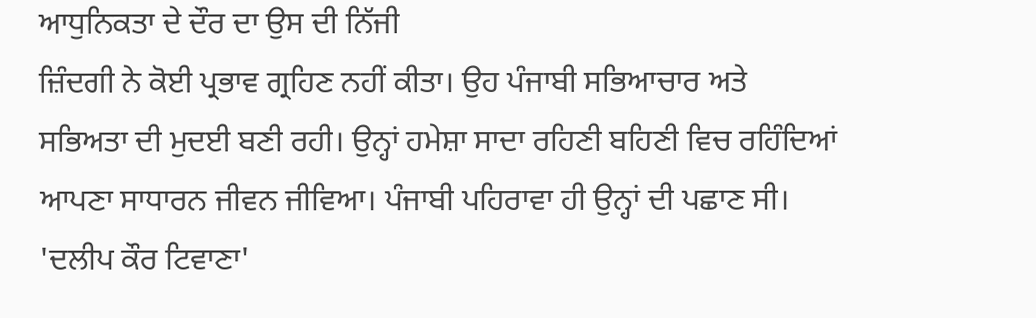ਆਧੁਨਿਕਤਾ ਦੇ ਦੌਰ ਦਾ ਉਸ ਦੀ ਨਿੱਜੀ
ਜ਼ਿੰਦਗੀ ਨੇ ਕੋਈ ਪ੍ਰਭਾਵ ਗ੍ਰਹਿਣ ਨਹੀਂ ਕੀਤਾ। ਉਹ ਪੰਜਾਬੀ ਸਭਿਆਚਾਰ ਅਤੇ
ਸਭਿਅਤਾ ਦੀ ਮੁਦਈ ਬਣੀ ਰਹੀ। ਉਨ੍ਹਾਂ ਹਮੇਸ਼ਾ ਸਾਦਾ ਰਹਿਣੀ ਬਹਿਣੀ ਵਿਚ ਰਹਿੰਦਿਆਂ
ਆਪਣਾ ਸਾਧਾਰਨ ਜੀਵਨ ਜੀਵਿਆ। ਪੰਜਾਬੀ ਪਹਿਰਾਵਾ ਹੀ ਉਨ੍ਹਾਂ ਦੀ ਪਛਾਣ ਸੀ।
'ਦਲੀਪ ਕੌਰ ਟਿਵਾਣਾ'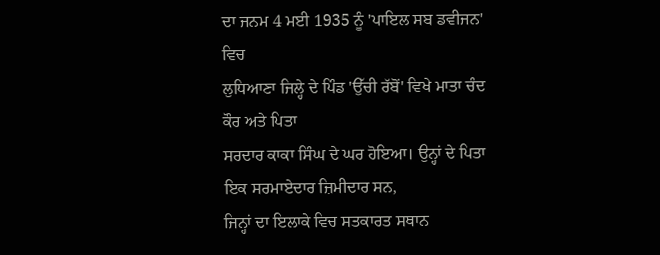ਦਾ ਜਨਮ 4 ਮਈ 1935 ਨੂੰ 'ਪਾਇਲ ਸਬ ਡਵੀਜਨ' ਵਿਚ
ਲੁਧਿਆਣਾ ਜਿਲ੍ਹੇ ਦੇ ਪਿੰਡ 'ਉੱਚੀ ਰੱਬੋਂ' ਵਿਖੇ ਮਾਤਾ ਚੰਦ ਕੌਰ ਅਤੇ ਪਿਤਾ
ਸਰਦਾਰ ਕਾਕਾ ਸਿੰਘ ਦੇ ਘਰ ਹੋਇਆ। ਉਨ੍ਹਾਂ ਦੇ ਪਿਤਾ ਇਕ ਸਰਮਾਏਦਾਰ ਜ਼ਿਮੀਦਾਰ ਸਨ,
ਜਿਨ੍ਹਾਂ ਦਾ ਇਲਾਕੇ ਵਿਚ ਸਤਕਾਰਤ ਸਥਾਨ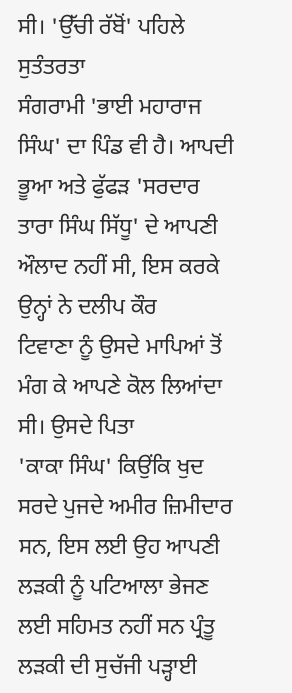ਸੀ। 'ਉੱਚੀ ਰੱਬੋਂ' ਪਹਿਲੇ ਸੁਤੰਤਰਤਾ
ਸੰਗਰਾਮੀ 'ਭਾਈ ਮਹਾਰਾਜ ਸਿੰਘ' ਦਾ ਪਿੰਡ ਵੀ ਹੈ। ਆਪਦੀ ਭੂਆ ਅਤੇ ਫੁੱਫੜ 'ਸਰਦਾਰ
ਤਾਰਾ ਸਿੰਘ ਸਿੱਧੂ' ਦੇ ਆਪਣੀ ਔਲਾਦ ਨਹੀਂ ਸੀ, ਇਸ ਕਰਕੇ ਉਨ੍ਹਾਂ ਨੇ ਦਲੀਪ ਕੌਰ
ਟਿਵਾਣਾ ਨੂੰ ਉਸਦੇ ਮਾਪਿਆਂ ਤੋਂ ਮੰਗ ਕੇ ਆਪਣੇ ਕੋਲ ਲਿਆਂਦਾ ਸੀ। ਉਸਦੇ ਪਿਤਾ
'ਕਾਕਾ ਸਿੰਘ' ਕਿਉਂਕਿ ਖੁਦ ਸਰਦੇ ਪੁਜਦੇ ਅਮੀਰ ਜ਼ਿਮੀਦਾਰ ਸਨ, ਇਸ ਲਈ ਉਹ ਆਪਣੀ
ਲੜਕੀ ਨੂੰ ਪਟਿਆਲਾ ਭੇਜਣ ਲਈ ਸਹਿਮਤ ਨਹੀਂ ਸਨ ਪ੍ਰੰਤੂ ਲੜਕੀ ਦੀ ਸੁਚੱਜੀ ਪੜ੍ਹਾਈ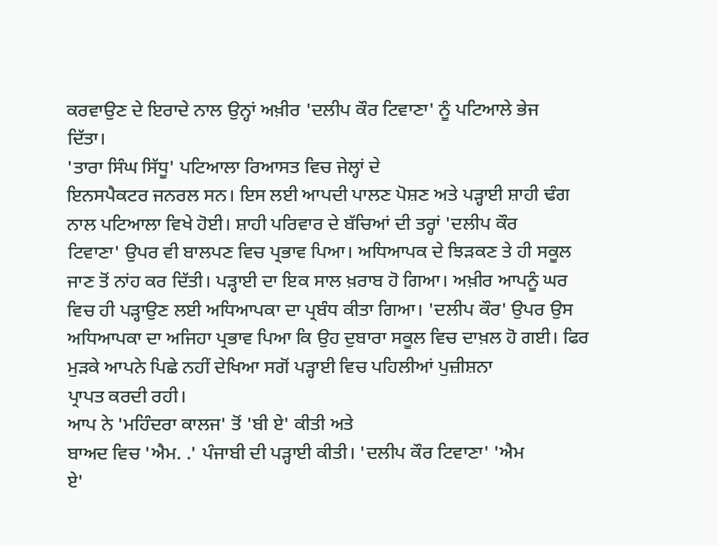ਕਰਵਾਉਣ ਦੇ ਇਰਾਦੇ ਨਾਲ ਉਨ੍ਹਾਂ ਅਖ਼ੀਰ 'ਦਲੀਪ ਕੌਰ ਟਿਵਾਣਾ' ਨੂੰ ਪਟਿਆਲੇ ਭੇਜ
ਦਿੱਤਾ।
'ਤਾਰਾ ਸਿੰਘ ਸਿੱਧੂ' ਪਟਿਆਲਾ ਰਿਆਸਤ ਵਿਚ ਜੇਲ੍ਹਾਂ ਦੇ
ਇਨਸਪੈਕਟਰ ਜਨਰਲ ਸਨ। ਇਸ ਲਈ ਆਪਦੀ ਪਾਲਣ ਪੋਸ਼ਣ ਅਤੇ ਪੜ੍ਹਾਈ ਸ਼ਾਹੀ ਢੰਗ
ਨਾਲ ਪਟਿਆਲਾ ਵਿਖੇ ਹੋਈ। ਸ਼ਾਹੀ ਪਰਿਵਾਰ ਦੇ ਬੱਚਿਆਂ ਦੀ ਤਰ੍ਹਾਂ 'ਦਲੀਪ ਕੌਰ
ਟਿਵਾਣਾ' ਉਪਰ ਵੀ ਬਾਲਪਣ ਵਿਚ ਪ੍ਰਭਾਵ ਪਿਆ। ਅਧਿਆਪਕ ਦੇ ਝਿੜਕਣ ਤੇ ਹੀ ਸਕੂਲ
ਜਾਣ ਤੋਂ ਨਾਂਹ ਕਰ ਦਿੱਤੀ। ਪੜ੍ਹਾਈ ਦਾ ਇਕ ਸਾਲ ਖ਼ਰਾਬ ਹੋ ਗਿਆ। ਅਖ਼ੀਰ ਆਪਨੂੰ ਘਰ
ਵਿਚ ਹੀ ਪੜ੍ਹਾਉਣ ਲਈ ਅਧਿਆਪਕਾ ਦਾ ਪ੍ਰਬੰਧ ਕੀਤਾ ਗਿਆ। 'ਦਲੀਪ ਕੌਰ' ਉਪਰ ਉਸ
ਅਧਿਆਪਕਾ ਦਾ ਅਜਿਹਾ ਪ੍ਰਭਾਵ ਪਿਆ ਕਿ ਉਹ ਦੁਬਾਰਾ ਸਕੂਲ ਵਿਚ ਦਾਖ਼ਲ ਹੋ ਗਈ। ਫਿਰ
ਮੁੜਕੇ ਆਪਨੇ ਪਿਛੇ ਨਹੀਂ ਦੇਖਿਆ ਸਗੋਂ ਪੜ੍ਹਾਈ ਵਿਚ ਪਹਿਲੀਆਂ ਪੁਜ਼ੀਸ਼ਨਾ
ਪ੍ਰਾਪਤ ਕਰਦੀ ਰਹੀ।
ਆਪ ਨੇ 'ਮਹਿੰਦਰਾ ਕਾਲਜ' ਤੋਂ 'ਬੀ ਏ' ਕੀਤੀ ਅਤੇ
ਬਾਅਦ ਵਿਚ 'ਐਮ. .' ਪੰਜਾਬੀ ਦੀ ਪੜ੍ਹਾਈ ਕੀਤੀ। 'ਦਲੀਪ ਕੌਰ ਟਿਵਾਣਾ' 'ਐਮ
ਏ'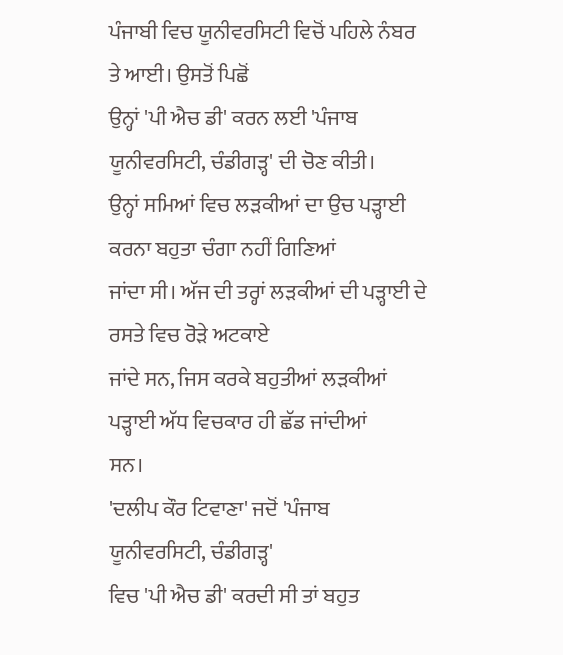ਪੰਜਾਬੀ ਵਿਚ ਯੂਨੀਵਰਸਿਟੀ ਵਿਚੋਂ ਪਹਿਲੇ ਨੰਬਰ ਤੇ ਆਈ। ਉਸਤੋਂ ਪਿਛੋਂ
ਉਨ੍ਹਾਂ 'ਪੀ ਐਚ ਡੀ' ਕਰਨ ਲਈ 'ਪੰਜਾਬ ਯੂਨੀਵਰਸਿਟੀ, ਚੰਡੀਗੜ੍ਹ' ਦੀ ਚੋਣ ਕੀਤੀ।
ਉਨ੍ਹਾਂ ਸਮਿਆਂ ਵਿਚ ਲੜਕੀਆਂ ਦਾ ਉਚ ਪੜ੍ਹਾਈ ਕਰਨਾ ਬਹੁਤਾ ਚੰਗਾ ਨਹੀਂ ਗਿਣਿਆਂ
ਜਾਂਦਾ ਸੀ। ਅੱਜ ਦੀ ਤਰ੍ਹਾਂ ਲੜਕੀਆਂ ਦੀ ਪੜ੍ਹਾਈ ਦੇ ਰਸਤੇ ਵਿਚ ਰੋੜੇ ਅਟਕਾਏ
ਜਾਂਦੇ ਸਨ, ਜਿਸ ਕਰਕੇ ਬਹੁਤੀਆਂ ਲੜਕੀਆਂ ਪੜ੍ਹਾਈ ਅੱਧ ਵਿਚਕਾਰ ਹੀ ਛੱਡ ਜਾਂਦੀਆਂ
ਸਨ।
'ਦਲੀਪ ਕੌਰ ਟਿਵਾਣਾ' ਜਦੋਂ 'ਪੰਜਾਬ ਯੂਨੀਵਰਸਿਟੀ, ਚੰਡੀਗੜ੍ਹ'
ਵਿਚ 'ਪੀ ਐਚ ਡੀ' ਕਰਦੀ ਸੀ ਤਾਂ ਬਹੁਤ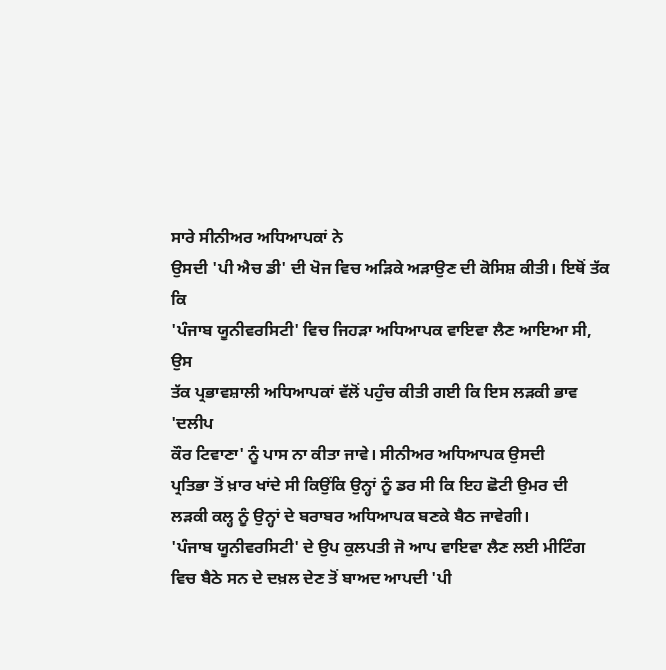ਸਾਰੇ ਸੀਨੀਅਰ ਅਧਿਆਪਕਾਂ ਨੇ
ਉਸਦੀ 'ਪੀ ਐਚ ਡੀ' ਦੀ ਖੋਜ ਵਿਚ ਅੜਿਕੇ ਅੜਾਉਣ ਦੀ ਕੋਸਿਸ਼ ਕੀਤੀ। ਇਥੋਂ ਤੱਕ ਕਿ
'ਪੰਜਾਬ ਯੂਨੀਵਰਸਿਟੀ' ਵਿਚ ਜਿਹੜਾ ਅਧਿਆਪਕ ਵਾਇਵਾ ਲੈਣ ਆਇਆ ਸੀ, ਉਸ
ਤੱਕ ਪ੍ਰਭਾਵਸ਼ਾਲੀ ਅਧਿਆਪਕਾਂ ਵੱਲੋਂ ਪਹੁੰਚ ਕੀਤੀ ਗਈ ਕਿ ਇਸ ਲੜਕੀ ਭਾਵ 'ਦਲੀਪ
ਕੌਰ ਟਿਵਾਣਾ' ਨੂੰ ਪਾਸ ਨਾ ਕੀਤਾ ਜਾਵੇ। ਸੀਨੀਅਰ ਅਧਿਆਪਕ ਉਸਦੀ
ਪ੍ਰਤਿਭਾ ਤੋਂ ਖ਼ਾਰ ਖਾਂਦੇ ਸੀ ਕਿਉਂਕਿ ਉਨ੍ਹਾਂ ਨੂੰ ਡਰ ਸੀ ਕਿ ਇਹ ਛੋਟੀ ਉਮਰ ਦੀ
ਲੜਕੀ ਕਲ੍ਹ ਨੂੰ ਉਨ੍ਹਾਂ ਦੇ ਬਰਾਬਰ ਅਧਿਆਪਕ ਬਣਕੇ ਬੈਠ ਜਾਵੇਗੀ।
'ਪੰਜਾਬ ਯੂਨੀਵਰਸਿਟੀ' ਦੇ ਉਪ ਕੁਲਪਤੀ ਜੋ ਆਪ ਵਾਇਵਾ ਲੈਣ ਲਈ ਮੀਟਿੰਗ
ਵਿਚ ਬੈਠੇ ਸਨ ਦੇ ਦਖ਼ਲ ਦੇਣ ਤੋਂ ਬਾਅਦ ਆਪਦੀ 'ਪੀ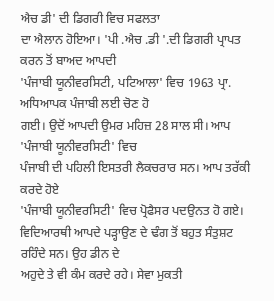ਐਚ ਡੀ' ਦੀ ਡਿਗਰੀ ਵਿਚ ਸਫਲਤਾ
ਦਾ ਐਲਾਨ ਹੋਇਆ। 'ਪੀ .ਐਚ .ਡੀ '.ਦੀ ਡਿਗਰੀ ਪ੍ਰਾਪਤ ਕਰਨ ਤੋਂ ਬਾਅਦ ਆਪਦੀ
'ਪੰਜਾਬੀ ਯੂਨੀਵਰਸਿਟੀ, ਪਟਿਆਲਾ' ਵਿਚ 1963 ਪ੍ਰਾ. ਅਧਿਆਪਕ ਪੰਜਾਬੀ ਲਈ ਚੋਣ ਹੋ
ਗਈ। ਉਦੋਂ ਆਪਦੀ ਉਮਰ ਮਹਿਜ਼ 28 ਸਾਲ ਸੀ। ਆਪ 'ਪੰਜਾਬੀ ਯੂਨੀਵਰਸਿਟੀ' ਵਿਚ
ਪੰਜਾਬੀ ਦੀ ਪਹਿਲੀ ਇਸਤਰੀ ਲੈਕਚਰਾਰ ਸਨ। ਆਪ ਤਰੱਕੀ ਕਰਦੇ ਹੋਏ
'ਪੰਜਾਬੀ ਯੂਨੀਵਰਸਿਟੀ' ਵਿਚ ਪ੍ਰੋਫੈਸਰ ਪਦਉਨਤ ਹੋ ਗਏ।
ਵਿਦਿਆਰਥੀ ਆਪਦੇ ਪੜ੍ਹਾਉਣ ਦੇ ਢੰਗ ਤੋਂ ਬਹੁਤ ਸੰਤੁਸ਼ਟ ਰਹਿੰਦੇ ਸਨ। ਉਹ ਡੀਨ ਦੇ
ਅਹੁਦੇ ਤੇ ਵੀ ਕੰਮ ਕਰਦੇ ਰਹੇ। ਸੇਵਾ ਮੁਕਤੀ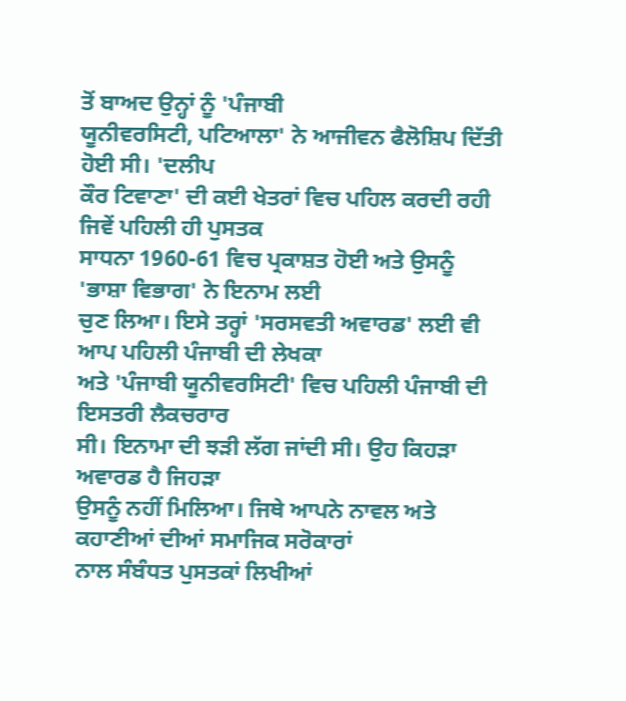ਤੋਂ ਬਾਅਦ ਉਨ੍ਹਾਂ ਨੂੰ 'ਪੰਜਾਬੀ
ਯੂਨੀਵਰਸਿਟੀ, ਪਟਿਆਲਾ' ਨੇ ਆਜੀਵਨ ਫੈਲੋਸ਼ਿਪ ਦਿੱਤੀ ਹੋਈ ਸੀ। 'ਦਲੀਪ
ਕੌਰ ਟਿਵਾਣਾ' ਦੀ ਕਈ ਖੇਤਰਾਂ ਵਿਚ ਪਹਿਲ ਕਰਦੀ ਰਹੀ ਜਿਵੇਂ ਪਹਿਲੀ ਹੀ ਪੁਸਤਕ
ਸਾਧਨਾ 1960-61 ਵਿਚ ਪ੍ਰਕਾਸ਼ਤ ਹੋਈ ਅਤੇ ਉਸਨੂੰ 'ਭਾਸ਼ਾ ਵਿਭਾਗ' ਨੇ ਇਨਾਮ ਲਈ
ਚੁਣ ਲਿਆ। ਇਸੇ ਤਰ੍ਹਾਂ 'ਸਰਸਵਤੀ ਅਵਾਰਡ' ਲਈ ਵੀ ਆਪ ਪਹਿਲੀ ਪੰਜਾਬੀ ਦੀ ਲੇਖਕਾ
ਅਤੇ 'ਪੰਜਾਬੀ ਯੂਨੀਵਰਸਿਟੀ' ਵਿਚ ਪਹਿਲੀ ਪੰਜਾਬੀ ਦੀ ਇਸਤਰੀ ਲੈਕਚਰਾਰ
ਸੀ। ਇਨਾਮਾ ਦੀ ਝੜੀ ਲੱਗ ਜਾਂਦੀ ਸੀ। ਉਹ ਕਿਹੜਾ ਅਵਾਰਡ ਹੈ ਜਿਹੜਾ
ਉਸਨੂੰ ਨਹੀਂ ਮਿਲਿਆ। ਜਿਥੇ ਆਪਨੇ ਨਾਵਲ ਅਤੇ ਕਹਾਣੀਆਂ ਦੀਆਂ ਸਮਾਜਿਕ ਸਰੋਕਾਰਾਂ
ਨਾਲ ਸੰਬੰਧਤ ਪੁਸਤਕਾਂ ਲਿਖੀਆਂ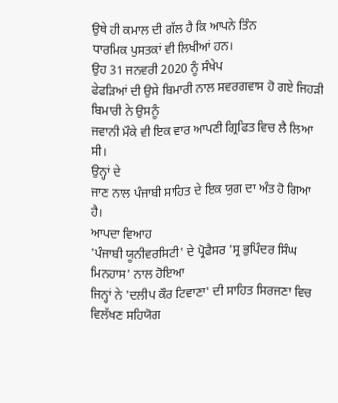ਉਥੇ ਹੀ ਕਮਾਲ ਦੀ ਗੱਲ ਹੈ ਕਿ ਆਪਨੇ ਤਿੰਨ
ਧਾਰਮਿਕ ਪੁਸਤਕਾਂ ਵੀ ਲਿਖੀਆਂ ਹਨ।
ਉਹ 31 ਜਨਵਰੀ 2020 ਨੂੰ ਸੰਖੇਪ
ਫੇਫੜਿਆਂ ਦੀ ਉਸੇ ਬਿਮਾਰੀ ਨਾਲ ਸਵਰਗਵਾਸ ਹੋ ਗਏ ਜਿਹੜੀ ਬਿਮਾਰੀ ਨੇ ਉਸਨੂੰ
ਜਵਾਨੀ ਮੌਕੇ ਵੀ ਇਕ ਵਾਰ ਆਪਣੀ ਗ੍ਰਿਫਿਤ ਵਿਚ ਲੈ ਲਿਆ ਸੀ।
ਉਨ੍ਹਾਂ ਦੇ
ਜਾਣ ਨਾਲ ਪੰਜਾਬੀ ਸਾਹਿਤ ਦੇ ਇਕ ਯੁਗ ਦਾ ਅੰਤ ਹੋ ਗਿਆ ਹੈ।
ਆਪਦਾ ਵਿਆਹ
'ਪੰਜਾਬੀ ਯੂਨੀਵਰਸਿਟੀ' ਦੇ ਪ੍ਰੋਫੈਸਰ 'ਸ੍ਰ ਭੁਪਿੰਦਰ ਸਿੰਘ ਮਿਨਹਾਸ' ਨਾਲ ਹੋਇਆ
ਜਿਨ੍ਹਾਂ ਨੇ 'ਦਲੀਪ ਕੌਰ ਟਿਵਾਣਾ' ਦੀ ਸਾਹਿਤ ਸਿਰਜਣਾ ਵਿਚ ਵਿਲੱਖਣ ਸਹਿਯੋਗ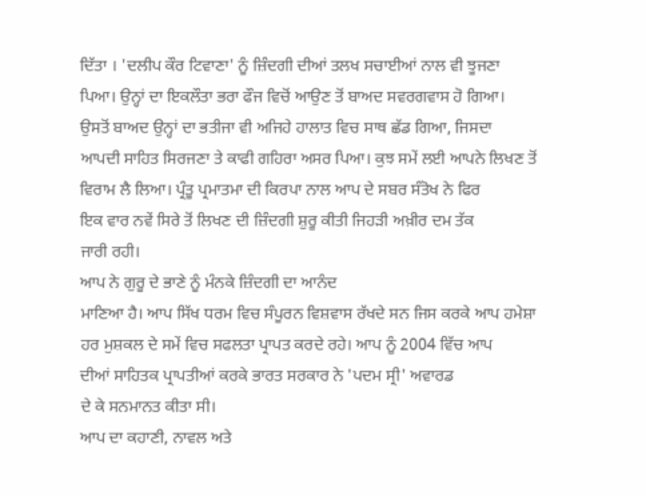ਦਿੱਤਾ । 'ਦਲੀਪ ਕੌਰ ਟਿਵਾਣਾ' ਨੂੰ ਜ਼ਿੰਦਗੀ ਦੀਆਂ ਤਲਖ ਸਚਾਈਆਂ ਨਾਲ ਵੀ ਝੂਜਣਾ
ਪਿਆ। ਉਨ੍ਹਾਂ ਦਾ ਇਕਲੌਤਾ ਭਰਾ ਫੌਜ ਵਿਚੋਂ ਆਉਣ ਤੋਂ ਬਾਅਦ ਸਵਰਗਵਾਸ ਹੋ ਗਿਆ।
ਉਸਤੋਂ ਬਾਅਦ ਉਨ੍ਹਾਂ ਦਾ ਭਤੀਜਾ ਵੀ ਅਜਿਹੇ ਹਾਲਾਤ ਵਿਚ ਸਾਥ ਛੱਡ ਗਿਆ, ਜਿਸਦਾ
ਆਪਦੀ ਸਾਹਿਤ ਸਿਰਜਣਾ ਤੇ ਕਾਫੀ ਗਹਿਰਾ ਅਸਰ ਪਿਆ। ਕੁਝ ਸਮੇਂ ਲਈ ਆਪਨੇ ਲਿਖਣ ਤੋਂ
ਵਿਰਾਮ ਲੈ ਲਿਆ। ਪ੍ਰੰਤੂ ਪ੍ਰਮਾਤਮਾ ਦੀ ਕਿਰਪਾ ਨਾਲ ਆਪ ਦੇ ਸਬਰ ਸੰਤੋਖ ਨੇ ਫਿਰ
ਇਕ ਵਾਰ ਨਵੇਂ ਸਿਰੇ ਤੋਂ ਲਿਖਣ ਦੀ ਜ਼ਿੰਦਗੀ ਸ਼ੁਰੂ ਕੀਤੀ ਜਿਹੜੀ ਅਖ਼ੀਰ ਦਮ ਤੱਕ
ਜਾਰੀ ਰਹੀ।
ਆਪ ਨੇ ਗੁਰੂ ਦੇ ਭਾਣੇ ਨੂੰ ਮੰਨਕੇ ਜ਼ਿੰਦਗੀ ਦਾ ਆਨੰਦ
ਮਾਣਿਆ ਹੈ। ਆਪ ਸਿੱਖ ਧਰਮ ਵਿਚ ਸੰਪੂਰਨ ਵਿਸ਼ਵਾਸ ਰੱਖਦੇ ਸਨ ਜਿਸ ਕਰਕੇ ਆਪ ਹਮੇਸ਼ਾ
ਹਰ ਮੁਸ਼ਕਲ ਦੇ ਸਮੇਂ ਵਿਚ ਸਫਲਤਾ ਪ੍ਰਾਪਤ ਕਰਦੇ ਰਹੇ। ਆਪ ਨੂੰ 2004 ਵਿੱਚ ਆਪ
ਦੀਆਂ ਸਾਹਿਤਕ ਪ੍ਰਾਪਤੀਆਂ ਕਰਕੇ ਭਾਰਤ ਸਰਕਾਰ ਨੇ 'ਪਦਮ ਸ੍ਰੀ' ਅਵਾਰਡ
ਦੇ ਕੇ ਸਨਮਾਨਤ ਕੀਤਾ ਸੀ।
ਆਪ ਦਾ ਕਹਾਣੀ, ਨਾਵਲ ਅਤੇ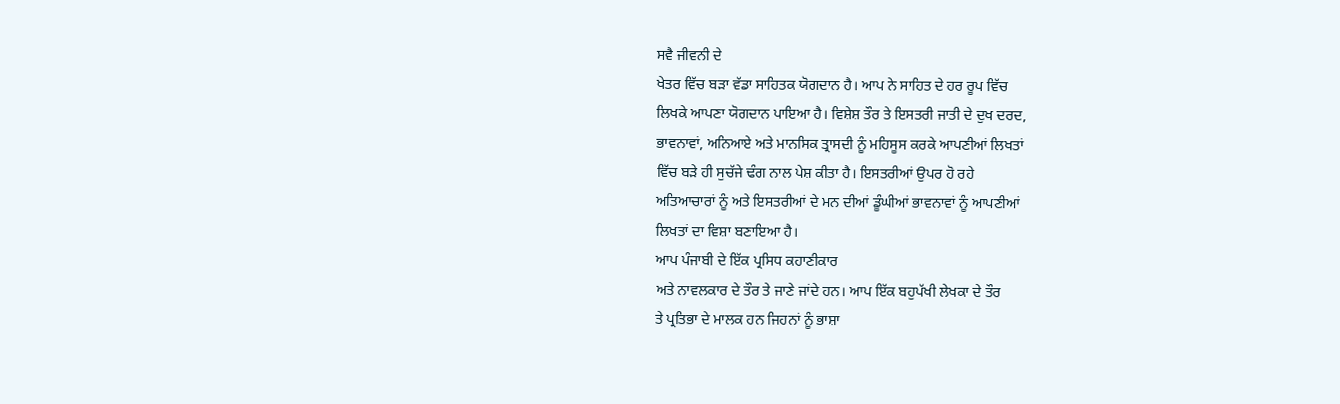ਸਵੈ ਜੀਵਨੀ ਦੇ
ਖੇਤਰ ਵਿੱਚ ਬੜਾ ਵੱਡਾ ਸਾਹਿਤਕ ਯੋਗਦਾਨ ਹੈ। ਆਪ ਨੇ ਸਾਹਿਤ ਦੇ ਹਰ ਰੂਪ ਵਿੱਚ
ਲਿਖਕੇ ਆਪਣਾ ਯੋਗਦਾਨ ਪਾਇਆ ਹੈ। ਵਿਸ਼ੇਸ਼ ਤੌਰ ਤੇ ਇਸਤਰੀ ਜਾਤੀ ਦੇ ਦੁਖ ਦਰਦ,
ਭਾਵਨਾਵਾਂ, ਅਨਿਆਏ ਅਤੇ ਮਾਨਸਿਕ ਤ੍ਰਾਸਦੀ ਨੂੰ ਮਹਿਸੂਸ ਕਰਕੇ ਆਪਣੀਆਂ ਲਿਖਤਾਂ
ਵਿੱਚ ਬੜੇ ਹੀ ਸੁਚੱਜੇ ਢੰਗ ਨਾਲ ਪੇਸ਼ ਕੀਤਾ ਹੈ। ਇਸਤਰੀਆਂ ਉਪਰ ਹੋ ਰਹੇ
ਅਤਿਆਚਾਰਾਂ ਨੂੰ ਅਤੇ ਇਸਤਰੀਆਂ ਦੇ ਮਨ ਦੀਆਂ ਡੂੰਘੀਆਂ ਭਾਵਨਾਵਾਂ ਨੂੰ ਆਪਣੀਆਂ
ਲਿਖਤਾਂ ਦਾ ਵਿਸ਼ਾ ਬਣਾਇਆ ਹੈ।
ਆਪ ਪੰਜਾਬੀ ਦੇ ਇੱਕ ਪ੍ਰਸਿਧ ਕਹਾਣੀਕਾਰ
ਅਤੇ ਨਾਵਲਕਾਰ ਦੇ ਤੌਰ ਤੇ ਜਾਣੇ ਜਾਂਦੇ ਹਨ। ਆਪ ਇੱਕ ਬਹੁਪੱਖੀ ਲੇਖਕਾ ਦੇ ਤੌਰ
ਤੇ ਪ੍ਰਤਿਭਾ ਦੇ ਮਾਲਕ ਹਨ ਜਿਹਨਾਂ ਨੂੰ ਭਾਸ਼ਾ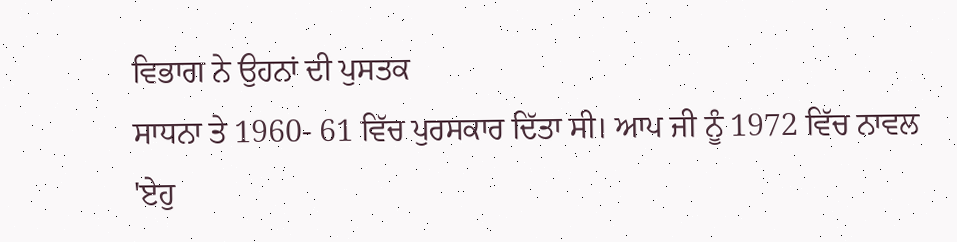ਵਿਭਾਗ ਨੇ ਉਹਨਾਂ ਦੀ ਪੁਸਤਕ
ਸਾਧਨਾ ਤੇ 1960- 61 ਵਿੱਚ ਪੁਰਸਕਾਰ ਦਿੱਤਾ ਸੀ। ਆਪ ਜੀ ਨੂੰ 1972 ਵਿੱਚ ਨਾਵਲ
'ਏਹੁ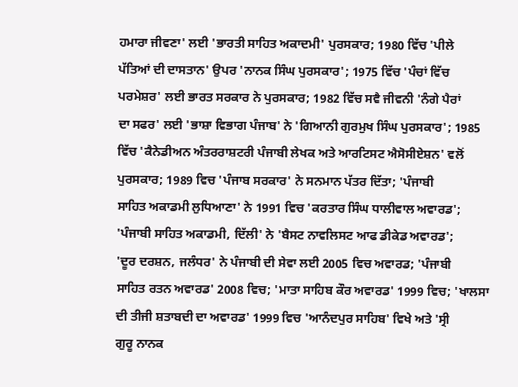ਹਮਾਰਾ ਜੀਵਣਾ' ਲਈ 'ਭਾਰਤੀ ਸਾਹਿਤ ਅਕਾਦਮੀ' ਪੁਰਸਕਾਰ; 1980 ਵਿੱਚ 'ਪੀਲੇ
ਪੱਤਿਆਂ ਦੀ ਦਾਸਤਾਨ' ਉਪਰ 'ਨਾਨਕ ਸਿੰਘ ਪੁਰਸਕਾਰ'; 1975 ਵਿੱਚ 'ਪੰਚਾਂ ਵਿੱਚ
ਪਰਮੇਸ਼ਰ' ਲਈ ਭਾਰਤ ਸਰਕਾਰ ਨੇ ਪੁਰਸਕਾਰ; 1982 ਵਿੱਚ ਸਵੈ ਜੀਵਨੀ 'ਨੰਗੇ ਪੈਰਾਂ
ਦਾ ਸਫਰ' ਲਈ 'ਭਾਸ਼ਾ ਵਿਭਾਗ ਪੰਜਾਬ' ਨੇ 'ਗਿਆਨੀ ਗੁਰਮੁਖ ਸਿੰਘ ਪੁਰਸਕਾਰ'; 1985
ਵਿੱਚ 'ਕੈਨੇਡੀਅਨ ਅੰਤਰਰਾਸ਼ਟਰੀ ਪੰਜਾਬੀ ਲੇਖਕ ਅਤੇ ਆਰਟਿਸਟ ਐਸੋਸੀਏਸ਼ਨ' ਵਲੋਂ
ਪੁਰਸਕਾਰ; 1989 ਵਿਚ 'ਪੰਜਾਬ ਸਰਕਾਰ' ਨੇ ਸਨਮਾਨ ਪੱਤਰ ਦਿੱਤਾ; 'ਪੰਜਾਬੀ
ਸਾਹਿਤ ਅਕਾਡਮੀ ਲੁਧਿਆਣਾ' ਨੇ 1991 ਵਿਚ 'ਕਰਤਾਰ ਸਿੰਘ ਧਾਲੀਵਾਲ ਅਵਾਰਡ';
'ਪੰਜਾਬੀ ਸਾਹਿਤ ਅਕਾਡਮੀ, ਦਿੱਲੀ' ਨੇ 'ਬੈਸਟ ਨਾਵਲਿਸਟ ਆਫ ਡੀਕੇਡ ਅਵਾਰਡ';
'ਦੂਰ ਦਰਸ਼ਨ, ਜਲੰਧਰ' ਨੇ ਪੰਜਾਬੀ ਦੀ ਸੇਵਾ ਲਈ 2005 ਵਿਚ ਅਵਾਰਡ; 'ਪੰਜਾਬੀ
ਸਾਹਿਤ ਰਤਨ ਅਵਾਰਡ' 2008 ਵਿਚ; 'ਮਾਤਾ ਸਾਹਿਬ ਕੌਰ ਅਵਾਰਡ' 1999 ਵਿਚ; 'ਖਾਲਸਾ
ਦੀ ਤੀਜੀ ਸ਼ਤਾਬਦੀ ਦਾ ਅਵਾਰਡ' 1999 ਵਿਚ 'ਆਨੰਦਪੁਰ ਸਾਹਿਬ' ਵਿਖੇ ਅਤੇ 'ਸ੍ਰੀ
ਗੁਰੂ ਨਾਨਕ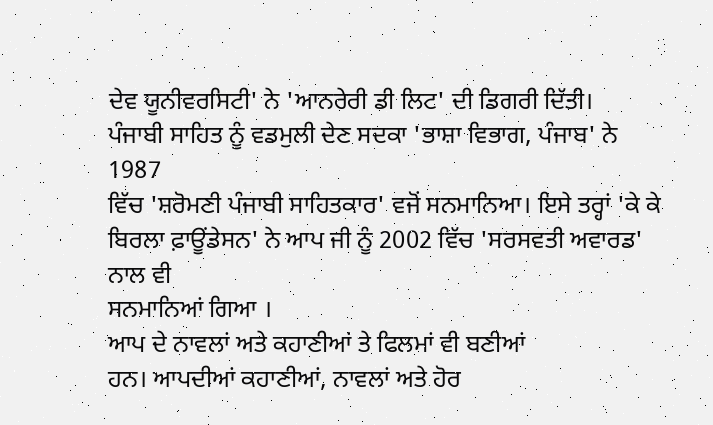ਦੇਵ ਯੂਨੀਵਰਸਿਟੀ' ਨੇ 'ਆਨਰੇਰੀ ਡੀ ਲਿਟ' ਦੀ ਡਿਗਰੀ ਦਿੱਤੀ।
ਪੰਜਾਬੀ ਸਾਹਿਤ ਨੂੰ ਵਡਮੁਲੀ ਦੇਣ ਸਦਕਾ 'ਭਾਸ਼ਾ ਵਿਭਾਗ, ਪੰਜਾਬ' ਨੇ 1987
ਵਿੱਚ 'ਸ਼ਰੋਮਣੀ ਪੰਜਾਬੀ ਸਾਹਿਤਕਾਰ' ਵਜੋਂ ਸਨਮਾਨਿਆ। ਇਸੇ ਤਰ੍ਹਾਂ 'ਕੇ ਕੇ
ਬਿਰਲਾ ਫ਼ਾਊਂਡੇਸਨ' ਨੇ ਆਪ ਜੀ ਨੂੰ 2002 ਵਿੱਚ 'ਸਰਸਵਤੀ ਅਵਾਰਡ' ਨਾਲ ਵੀ
ਸਨਮਾਨਿਆਂ ਗਿਆ ।
ਆਪ ਦੇ ਨਾਵਲਾਂ ਅਤੇ ਕਹਾਣੀਆਂ ਤੇ ਫਿਲਮਾਂ ਵੀ ਬਣੀਆਂ
ਹਨ। ਆਪਦੀਆਂ ਕਹਾਣੀਆਂ, ਨਾਵਲਾਂ ਅਤੇ ਹੋਰ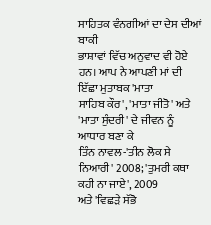ਸਾਹਿਤਕ ਵੰਨਗੀਆਂ ਦਾ ਦੇਸ ਦੀਆਂ ਬਾਕੀ
ਭਾਸ਼ਾਵਾਂ ਵਿੱਚ ਅਨੁਵਾਦ ਵੀ ਹੋਏ ਹਨ। ਆਪ ਨੇ ਆਪਣੀ ਮਾਂ ਦੀ ਇੱਛਾ ਮੁਤਾਬਕ 'ਮਾਤਾ
ਸਾਹਿਬ ਕੌਰ', 'ਮਾਤਾ ਜੀਤੋ' ਅਤੇ 'ਮਾਤਾ ਸੁੰਦਰੀ' ਦੇ ਜੀਵਨ ਨੂੰ ਆਧਾਰ ਬਣਾ ਕੇ
ਤਿੰਨ ਨਾਵਲ-'ਤੀਨ ਲੋਕ ਸੇ ਨਿਆਰੀ' 2008; 'ਤੁਮਰੀ ਕਥਾ ਕਹੀ ਨਾ ਜਾਏ', 2009
ਅਤੇ 'ਵਿਛੜੇ ਸੱਭੋ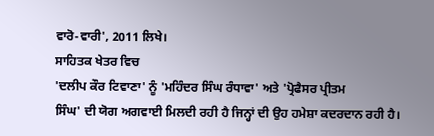ਵਾਰੋ-ਵਾਰੀ', 2011 ਲਿਖੇ।
ਸਾਹਿਤਕ ਖੇਤਰ ਵਿਚ
'ਦਲੀਪ ਕੌਰ ਟਿਵਾਣਾ' ਨੂੰ 'ਮਹਿੰਦਰ ਸਿੰਘ ਰੰਧਾਵਾ' ਅਤੇ 'ਪ੍ਰੋਫੈਸਰ ਪ੍ਰੀਤਮ
ਸਿੰਘ' ਦੀ ਯੋਗ ਅਗਵਾਈ ਮਿਲਦੀ ਰਹੀ ਹੈ ਜਿਨ੍ਹਾਂ ਦੀ ਉਹ ਹਮੇਸ਼ਾ ਕਦਰਦਾਨ ਰਹੀ ਹੈ।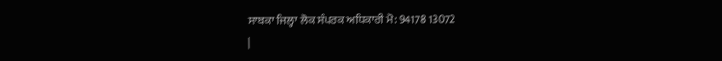ਸਾਬਕਾ ਜਿਲ੍ਹਾ ਲੋਕ ਸੰਪਰਕ ਅਧਿਕਾਰੀ ਮੋ: 94178 13072
|